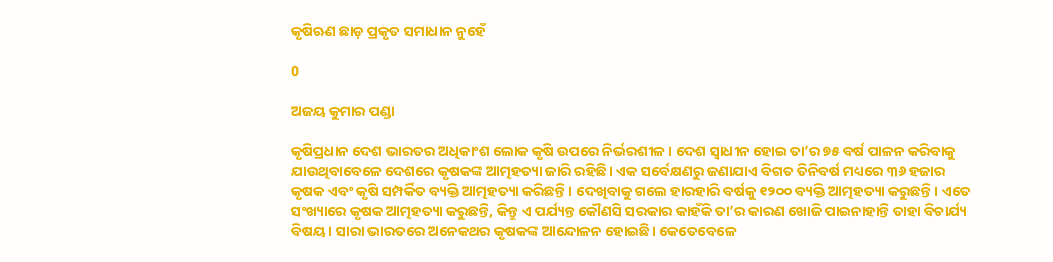କୃଷିଋଣ ଛାଡ଼ ପ୍ରକୃତ ସମାଧାନ ନୁହେଁ

0

ଅଜୟ କୁମାର ପଣ୍ଡା

କୃଷିପ୍ରଧାନ ଦେଶ ଭାରତର ଅଧିକାଂଶ ଲୋକ କୃଷି ଉପରେ ନିର୍ଭରଶୀଳ। ଦେଶ ସ୍ବାଧୀନ ହୋଇ ତା’ର ୭୫ ବର୍ଷ ପାଳନ କରିବାକୁ ଯାଉଥିବାବେଳେ ଦେଶରେ କୃଷକଙ୍କ ଆତ୍ମହତ୍ୟା ଜାରି ରହିଛି। ଏକ ସର୍ବେକ୍ଷଣରୁ ଜଣାଯାଏ ବିଗତ ତିନିବର୍ଷ ମଧ୍ୟରେ ୩୬ ହଜାର କୃଷକ ଏବଂ କୃଷି ସମ୍ପର୍କିତ ବ୍ୟକ୍ତି ଆତ୍ମହତ୍ୟା କରିଛନ୍ତି। ଦେଖିବାକୁ ଗଲେ ହାରହାରି ବର୍ଷକୁ ୧୨୦୦ ବ୍ୟକ୍ତି ଆତ୍ମହତ୍ୟା କରୁଛନ୍ତି। ଏତେ ସଂଖ୍ୟାରେ କୃଷକ ଆତ୍ମହତ୍ୟା କରୁଛନ୍ତି, କିନ୍ତୁ ଏ ପର୍ଯ୍ୟନ୍ତ କୌଣସି ସରକାର କାହଁକି ତା’ର କାରଣ ଖୋଜି ପାଇନାହାନ୍ତି ତାହା ବିଚାର୍ଯ୍ୟ ବିଷୟ। ସାରା ଭାରତରେ ଅନେକଥର କୃଷକଙ୍କ ଆନ୍ଦୋଳନ ହୋଇଛି। କେତେବେଳେ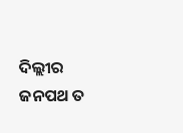ଦିଲ୍ଲୀର ଜନପଥ ତ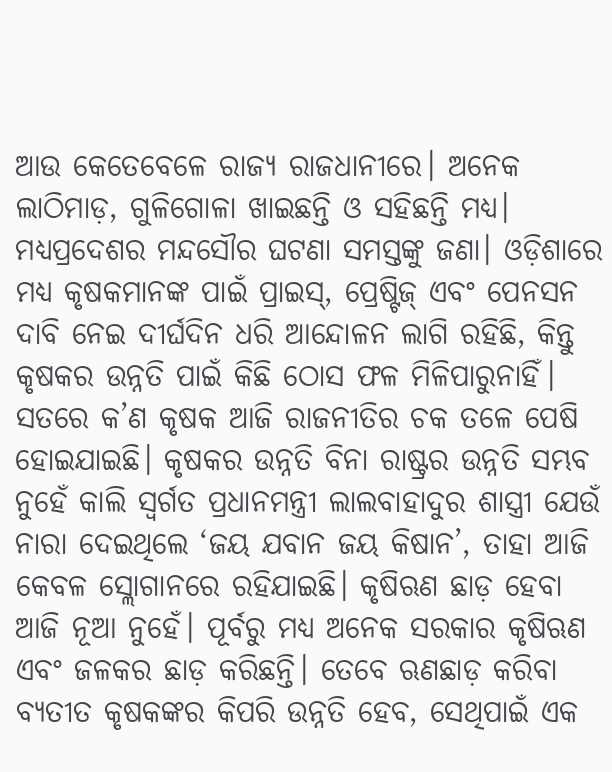ଆଉ କେତେବେଳେ ରାଜ୍ୟ ରାଜଧାନୀରେ। ଅନେକ ଲାଠିମାଡ଼, ଗୁଳିଗୋଳା ଖାଇଛନ୍ତି ଓ ସହିଛନ୍ତି ମଧ୍ୟ। ମଧ୍ୟପ୍ରଦେଶର ମନ୍ଦସୌର ଘଟଣା ସମସ୍ତଙ୍କୁ ଜଣା। ଓଡ଼ିଶାରେ ମଧ୍ୟ କୃଷକମାନଙ୍କ ପାଇଁ ପ୍ରାଇସ୍‌, ପ୍ରେଷ୍ଟିଜ୍‌ ଏବଂ ପେନସନ ଦାବି ନେଇ ଦୀର୍ଘଦିନ ଧରି ଆନ୍ଦୋଳନ ଲାଗି ରହିଛି, କିନ୍ତୁ କୃଷକର ଉନ୍ନତି ପାଇଁ କିଛି ଠୋସ ଫଳ ମିଳିପାରୁନାହିଁ।
ସତରେ କ’ଣ କୃଷକ ଆଜି ରାଜନୀତିର ଚକ ତଳେ ପେଷି ହୋଇଯାଇଛି। କୃଷକର ଉନ୍ନତି ବିନା ରାଷ୍ଟ୍ରର ଉନ୍ନତି ସମ୍ଭବ ନୁହେଁ କାଲି ସ୍ବର୍ଗତ ପ୍ରଧାନମନ୍ତ୍ରୀ ଲାଲବାହାଦୁର ଶାସ୍ତ୍ରୀ ଯେଉଁ ନାରା ଦେଇଥିଲେ ‘ଜୟ ଯବାନ ଜୟ କିଷାନ’, ତାହା ଆଜି କେବଳ ସ୍ଲୋଗାନରେ ରହିଯାଇଛି। କୃଷିଋଣ ଛାଡ଼ ହେବା ଆଜି ନୂଆ ନୁହେଁ। ପୂର୍ବରୁ ମଧ୍ୟ ଅନେକ ସରକାର କୃଷିଋଣ ଏବଂ ଜଳକର ଛାଡ଼ କରିଛନ୍ତି। ତେବେ ଋଣଛାଡ଼ କରିବା ବ୍ୟତୀତ କୃଷକଙ୍କର କିପରି ଉନ୍ନତି ହେବ, ସେଥିପାଇଁ ଏକ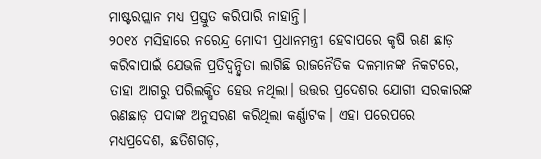ମାଷ୍ଟରପ୍ଲାନ ମଧ୍ୟ ପ୍ରସ୍ତୁତ କରିପାରି ନାହାନ୍ତି।
୨୦୧୪ ମସିହାରେ ନରେନ୍ଦ୍ର ମୋଦୀ ପ୍ରଧାନମନ୍ତ୍ରୀ ହେବାପରେ କୃଷି ଋଣ ଛାଡ଼ କରିବାପାଇଁ ଯେଭଳି ପ୍ରତିଦ୍ବନ୍ଦ୍ବିତା ଲାଗିଛି ରାଜନୈତିକ ଦଳମାନଙ୍କ ନିକଟରେ, ତାହା ଆଗରୁ ପରିଲକ୍ଷିତ ହେଉ ନଥିଲା। ଉତ୍ତର ପ୍ରଦେଶର ଯୋଗୀ ସରକାରଙ୍କ ଋଣଛାଡ଼ ପଦାଙ୍କ ଅନୁସରଣ କରିଥିଲା କର୍ଣ୍ଣାଟକ। ଏହା ପରେପରେ ମଧ୍ୟପ୍ରଦେଶ, ଛତିଶଗଡ଼,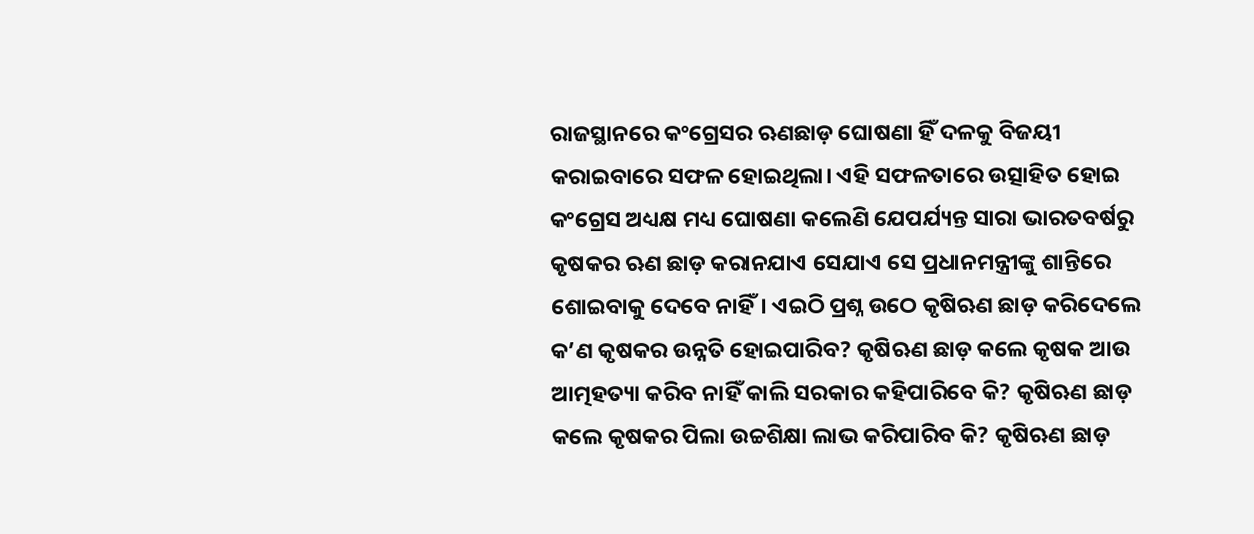ରାଜସ୍ଥାନରେ କଂଗ୍ରେସର ଋଣଛାଡ଼ ଘୋଷଣା ହିଁ ଦଳକୁ ବିଜୟୀ କରାଇବାରେ ସଫଳ ହୋଇଥିଲା। ଏହି ସଫଳତାରେ ଉତ୍ସାହିତ ହୋଇ କଂଗ୍ରେସ ଅଧ୍ୟକ୍ଷ ମଧ୍ୟ ଘୋଷଣା କଲେଣି ଯେପର୍ଯ୍ୟନ୍ତ ସାରା ଭାରତବର୍ଷରୁ କୃଷକର ଋଣ ଛାଡ଼ କରାନଯାଏ ସେଯାଏ ସେ ପ୍ରଧାନମନ୍ତ୍ରୀଙ୍କୁ ଶାନ୍ତିରେ ଶୋଇବାକୁ ଦେବେ ନାହିଁ। ଏଇଠି ପ୍ରଶ୍ନ ଉଠେ କୃଷିଋଣ ଛାଡ଼ କରିଦେଲେ କ’ଣ କୃଷକର ଉନ୍ନତି ହୋଇପାରିବ? କୃଷିଋଣ ଛାଡ଼ କଲେ କୃଷକ ଆଉ ଆତ୍ମହତ୍ୟା କରିବ ନାହିଁ କାଲି ସରକାର କହିପାରିବେ କି? କୃଷିଋଣ ଛାଡ଼ କଲେ କୃଷକର ପିଲା ଉଚ୍ଚଶିକ୍ଷା ଲାଭ କରିପାରିବ କି? କୃଷିଋଣ ଛାଡ଼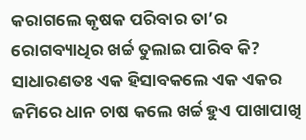କରାଗଲେ କୃଷକ ପରିବାର ତା’ର ରୋଗବ୍ୟାଧିର ଖର୍ଚ୍ଚ ତୁଲାଇ ପାରିବ କି?
ସାଧାରଣତଃ ଏକ ହିସାବକଲେ ଏକ ଏକର ଜମିରେ ଧାନ ଚାଷ କଲେ ଖର୍ଚ୍ଚ ହୁଏ ପାଖାପାଖି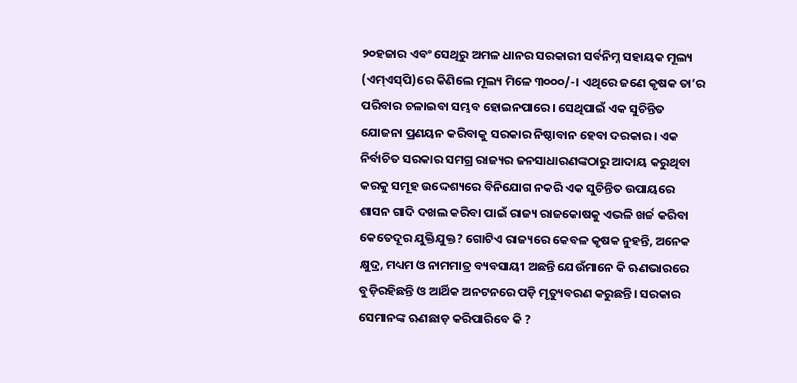୨୦ହଜାର ଏବଂ ସେଥିରୁ ଅମଳ ଧାନର ସରକାରୀ ସର୍ବନିମ୍ନ ସହାୟକ ମୂଲ୍ୟ (ଏମ୍‌ଏସ୍‌ପି)ରେ କିଣିଲେ ମୂଲ୍ୟ ମିଳେ ୩୦୦୦/-। ଏଥିରେ ଜଣେ କୃଷକ ତା’ର ପରିବାର ଚଳାଇବା ସମ୍ଭବ ହୋଇନପାରେ। ସେଥିପାଇଁ ଏକ ସୁଚିନ୍ତିତ ଯୋଜନା ପ୍ରଣୟନ କରିବାକୁ ସରକାର ନିଷ୍ଠାବାନ ହେବା ଦରକାର। ଏକ ନିର୍ବାଚିତ ସରକାର ସମଗ୍ର ରାଜ୍ୟର ଜନସାଧାରଣଙ୍କଠାରୁ ଆଦାୟ କରୁଥିବା କରକୁ ସମୂହ ଉଦ୍ଦେଶ୍ୟରେ ବିନିଯୋଗ ନକରି ଏକ ସୁଚିନ୍ତିତ ଉପାୟରେ ଶାସନ ଗାଦି ଦଖଲ କରିବା ପାଇଁ ରାଜ୍ୟ ରାଜକୋଷକୁ ଏଭଳି ଖର୍ଚ୍ଚ କରିବା କେତେଦୂର ଯୁକ୍ତିଯୁକ୍ତ? ଗୋଟିଏ ରାଜ୍ୟରେ କେବଳ କୃଷକ ନୁହନ୍ତି, ଅନେକ କ୍ଷୁଦ୍ର, ମଧ୍ୟମ ଓ ନାମମାତ୍ର ବ୍ୟବସାୟୀ ଅଛନ୍ତି ଯେଉଁମାନେ କି ଋଣଭାରରେ ବୁଡ଼ିରହିଛନ୍ତି ଓ ଆର୍ଥିକ ଅନଟନରେ ପଡ଼ି ମୃତ୍ୟୁବରଣ କରୁଛନ୍ତି। ସରକାର ସେମାନଙ୍କ ଋଣଛାଡ଼ କରିପାରିବେ କି ?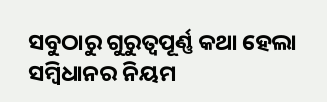ସବୁଠାରୁ ଗୁରୁତ୍ବପୂର୍ଣ୍ଣ କଥା ହେଲା ସମ୍ବିଧାନର ନିୟମ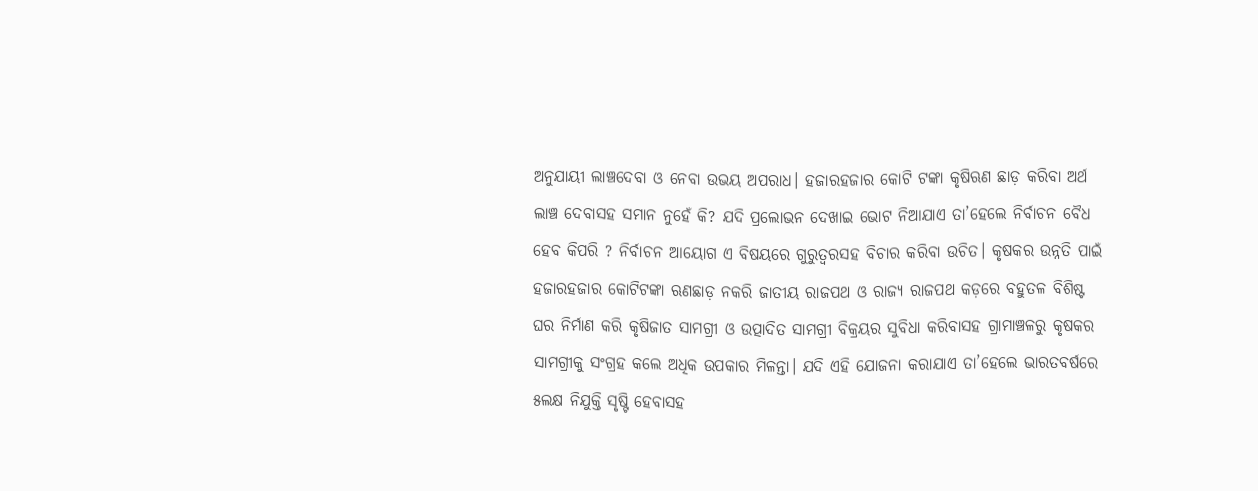ଅନୁଯାୟୀ ଲାଞ୍ଚଦେବା ଓ ନେବା ଉଭୟ ଅପରାଧ। ହଜାରହଜାର କୋଟି ଟଙ୍କା କୃଷିଋଣ ଛାଡ଼ କରିବା ଅର୍ଥ ଲାଞ୍ଚ ଦେବାସହ ସମାନ ନୁହେଁ କି? ଯଦି ପ୍ରଲୋଭନ ଦେଖାଇ ଭୋଟ ନିଆଯାଏ ତା’ହେଲେ ନିର୍ବାଚନ ବୈଧ ହେବ କିପରି ? ନିର୍ବାଚନ ଆୟୋଗ ଏ ବିଷୟରେ ଗୁରୁତ୍ବରସହ ବିଚାର କରିବା ଉଚିତ। କୃଷକର ଉନ୍ନତି ପାଇଁ ହଜାରହଜାର କୋଟିଟଙ୍କା ଋଣଛାଡ଼ ନକରି ଜାତୀୟ ରାଜପଥ ଓ ରାଜ୍ୟ ରାଜପଥ କଡ଼ରେ ବହୁତଳ ବିଶିଷ୍ଟ ଘର ନିର୍ମାଣ କରି କୃଷିଜାତ ସାମଗ୍ରୀ ଓ ଉତ୍ପାଦିତ ସାମଗ୍ରୀ ବିକ୍ରୟର ସୁବିଧା କରିବାସହ ଗ୍ରାମାଞ୍ଚଳରୁ କୃଷକର ସାମଗ୍ରୀକୁ ସଂଗ୍ରହ କଲେ ଅଧିକ ଉପକାର ମିଳନ୍ତା। ଯଦି ଏହି ଯୋଜନା କରାଯାଏ ତା’ହେଲେ ଭାରତବର୍ଷରେ ୫ଲକ୍ଷ ନିଯୁକ୍ତି ସୃଷ୍ଟି ହେବାସହ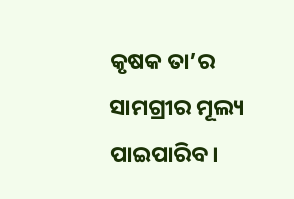କୃଷକ ତା’ର ସାମଗ୍ରୀର ମୂଲ୍ୟ ପାଇପାରିବ।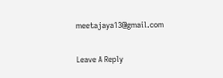meetajaya13@gmail.com

Leave A Reply